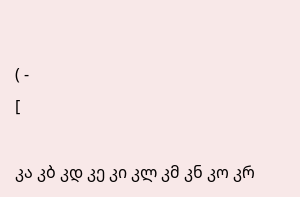( -
[

კა კბ კდ კე კი კლ კმ კნ კო კრ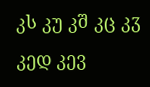კს კუ კშ კც კჳ
კედ კევ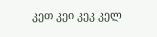კეთ კეი კეკ კელ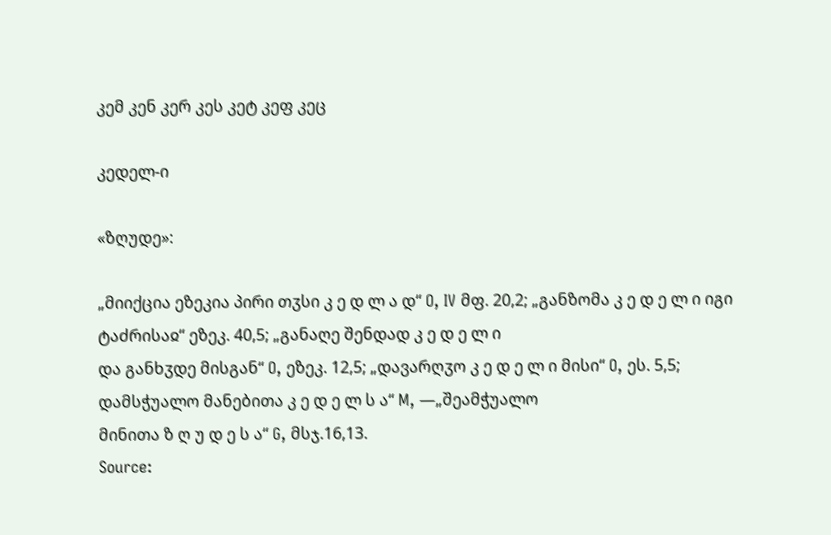კემ კენ კერ კეს კეტ კეფ კეც

კედელ-ი

«ზღუდე»:

„მიიქცია ეზეკია პირი თჳსი კ ე დ ლ ა დ“ O, IV მფ. 20,2; „განზომა კ ე დ ე ლ ი იგი ტაძრისაჲ“ ეზეკ. 40,5; „განაღე შენდად კ ე დ ე ლ ი
და განხჳდე მისგან“ O, ეზეკ. 12,5; „დავარღჳო კ ე დ ე ლ ი მისი“ O, ეს. 5,5; დამსჭუალო მანებითა კ ე დ ე ლ ს ა“ M, —„შეამჭუალო
მინითა ზ ღ უ დ ე ს ა“ G, მსჯ.16,13.
Source: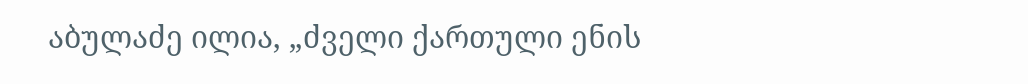აბულაძე ილია, „ძველი ქართული ენის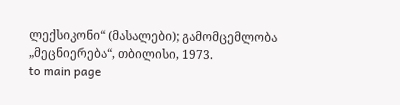ლექსიკონი“ (მასალები); გამომცემლობა „მეცნიერება“, თბილისი, 1973.
to main page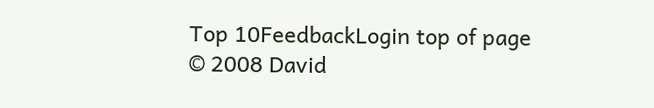Top 10FeedbackLogin top of page
© 2008 David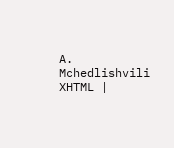A. Mchedlishvili XHTML |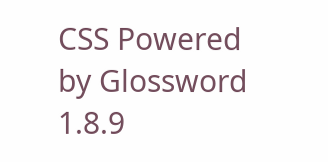CSS Powered by Glossword 1.8.9